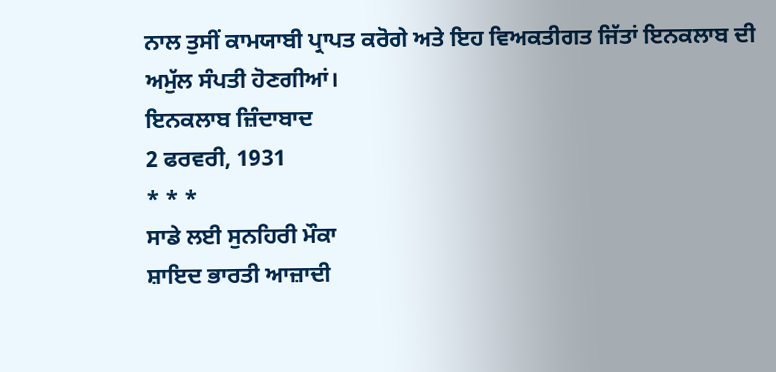ਨਾਲ ਤੁਸੀਂ ਕਾਮਯਾਬੀ ਪ੍ਰਾਪਤ ਕਰੋਗੇ ਅਤੇ ਇਹ ਵਿਅਕਤੀਗਤ ਜਿੱਤਾਂ ਇਨਕਲਾਬ ਦੀ ਅਮੁੱਲ ਸੰਪਤੀ ਹੋਣਗੀਆਂ।
ਇਨਕਲਾਬ ਜ਼ਿੰਦਾਬਾਦ
2 ਫਰਵਰੀ, 1931
* * *
ਸਾਡੇ ਲਈ ਸੁਨਹਿਰੀ ਮੌਕਾ
ਸ਼ਾਇਦ ਭਾਰਤੀ ਆਜ਼ਾਦੀ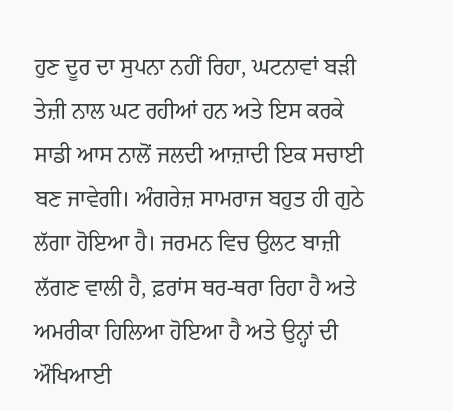ਹੁਣ ਦੂਰ ਦਾ ਸੁਪਨਾ ਨਹੀਂ ਰਿਹਾ, ਘਟਨਾਵਾਂ ਬੜੀ ਤੇਜ਼ੀ ਨਾਲ ਘਟ ਰਹੀਆਂ ਹਨ ਅਤੇ ਇਸ ਕਰਕੇ ਸਾਡੀ ਆਸ ਨਾਲੋਂ ਜਲਦੀ ਆਜ਼ਾਦੀ ਇਕ ਸਚਾਈ ਬਣ ਜਾਵੇਗੀ। ਅੰਗਰੇਜ਼ ਸਾਮਰਾਜ ਬਹੁਤ ਹੀ ਗੁਠੇ ਲੱਗਾ ਹੋਇਆ ਹੈ। ਜਰਮਨ ਵਿਚ ਉਲਟ ਬਾਜ਼ੀ ਲੱਗਣ ਵਾਲੀ ਹੈ, ਫ਼ਰਾਂਸ ਥਰ-ਥਰਾ ਰਿਹਾ ਹੈ ਅਤੇ ਅਮਰੀਕਾ ਹਿਲਿਆ ਹੋਇਆ ਹੈ ਅਤੇ ਉਨ੍ਹਾਂ ਦੀ ਔਖਿਆਈ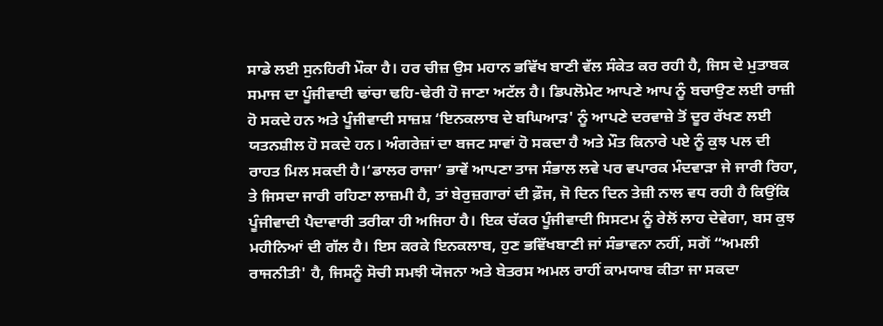ਸਾਡੇ ਲਈ ਸੁਨਹਿਰੀ ਮੌਕਾ ਹੈ। ਹਰ ਚੀਜ਼ ਉਸ ਮਹਾਨ ਭਵਿੱਖ ਬਾਣੀ ਵੱਲ ਸੰਕੇਤ ਕਰ ਰਹੀ ਹੈ, ਜਿਸ ਦੇ ਮੁਤਾਬਕ ਸਮਾਜ ਦਾ ਪੂੰਜੀਵਾਦੀ ਢਾਂਚਾ ਢਹਿ-ਢੇਰੀ ਹੋ ਜਾਣਾ ਅਟੱਲ ਹੈ। ਡਿਪਲੋਮੇਟ ਆਪਣੇ ਆਪ ਨੂੰ ਬਚਾਉਣ ਲਈ ਰਾਜ਼ੀ ਹੋ ਸਕਦੇ ਹਨ ਅਤੇ ਪੂੰਜੀਵਾਦੀ ਸਾਜ਼ਸ਼ ‘ਇਨਕਲਾਬ ਦੇ ਬਘਿਆੜ' ਨੂੰ ਆਪਣੇ ਦਰਵਾਜ਼ੇ ਤੋਂ ਦੂਰ ਰੱਖਣ ਲਈ ਯਤਨਸ਼ੀਲ ਹੋ ਸਕਦੇ ਹਨ। ਅੰਗਰੇਜ਼ਾਂ ਦਾ ਬਜਟ ਸਾਵਾਂ ਹੋ ਸਕਦਾ ਹੈ ਅਤੇ ਮੌਤ ਕਿਨਾਰੇ ਪਏ ਨੂੰ ਕੁਝ ਪਲ ਦੀ ਰਾਹਤ ਮਿਲ ਸਕਦੀ ਹੈ।‘ਡਾਲਰ ਰਾਜਾ’ ਭਾਵੇਂ ਆਪਣਾ ਤਾਜ ਸੰਭਾਲ ਲਵੇ ਪਰ ਵਪਾਰਕ ਮੰਦਵਾੜਾ ਜੇ ਜਾਰੀ ਰਿਹਾ, ਤੇ ਜਿਸਦਾ ਜਾਰੀ ਰਹਿਣਾ ਲਾਜ਼ਮੀ ਹੈ, ਤਾਂ ਬੇਰੁਜ਼ਗਾਰਾਂ ਦੀ ਫ਼ੌਜ, ਜੋ ਦਿਨ ਦਿਨ ਤੇਜ਼ੀ ਨਾਲ ਵਧ ਰਹੀ ਹੈ ਕਿਉਂਕਿ ਪੂੰਜੀਵਾਦੀ ਪੈਦਾਵਾਰੀ ਤਰੀਕਾ ਹੀ ਅਜਿਹਾ ਹੈ। ਇਕ ਚੱਕਰ ਪੂੰਜੀਵਾਦੀ ਸਿਸਟਮ ਨੂੰ ਰੇਲੋਂ ਲਾਹ ਦੇਵੇਗਾ, ਬਸ ਕੁਝ ਮਹੀਨਿਆਂ ਦੀ ਗੱਲ ਹੈ। ਇਸ ਕਰਕੇ ਇਨਕਲਾਬ, ਹੁਣ ਭਵਿੱਖਬਾਣੀ ਜਾਂ ਸੰਭਾਵਨਾ ਨਹੀਂ, ਸਗੋਂ “ਅਮਲੀ ਰਾਜਨੀਤੀ' ਹੈ, ਜਿਸਨੂੰ ਸੋਚੀ ਸਮਝੀ ਯੋਜਨਾ ਅਤੇ ਬੇਤਰਸ ਅਮਲ ਰਾਹੀਂ ਕਾਮਯਾਬ ਕੀਤਾ ਜਾ ਸਕਦਾ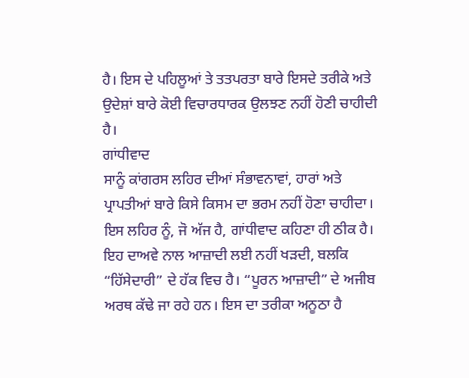ਹੈ। ਇਸ ਦੇ ਪਹਿਲੂਆਂ ਤੇ ਤਤਪਰਤਾ ਬਾਰੇ ਇਸਦੇ ਤਰੀਕੇ ਅਤੇ ਉਦੇਸ਼ਾਂ ਬਾਰੇ ਕੋਈ ਵਿਚਾਰਧਾਰਕ ਉਲਝਣ ਨਹੀਂ ਹੋਣੀ ਚਾਹੀਦੀ ਹੈ।
ਗਾਂਧੀਵਾਦ
ਸਾਨੂੰ ਕਾਂਗਰਸ ਲਹਿਰ ਦੀਆਂ ਸੰਭਾਵਨਾਵਾਂ, ਹਾਰਾਂ ਅਤੇ ਪ੍ਰਾਪਤੀਆਂ ਬਾਰੇ ਕਿਸੇ ਕਿਸਮ ਦਾ ਭਰਮ ਨਹੀਂ ਹੋਣਾ ਚਾਹੀਦਾ। ਇਸ ਲਹਿਰ ਨੂੰ, ਜੋ ਅੱਜ ਹੈ, ਗਾਂਧੀਵਾਦ ਕਹਿਣਾ ਹੀ ਠੀਕ ਹੈ। ਇਹ ਦਾਅਵੇ ਨਾਲ ਆਜ਼ਾਦੀ ਲਈ ਨਹੀਂ ਖੜਦੀ, ਬਲਕਿ “ਹਿੱਸੇਦਾਰੀ” ਦੇ ਹੱਕ ਵਿਚ ਹੈ। “ਪੂਰਨ ਆਜ਼ਾਦੀ” ਦੇ ਅਜੀਬ ਅਰਥ ਕੱਢੇ ਜਾ ਰਹੇ ਹਨ। ਇਸ ਦਾ ਤਰੀਕਾ ਅਨੂਠਾ ਹੈ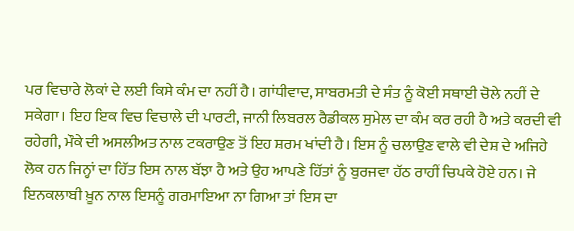ਪਰ ਵਿਚਾਰੇ ਲੋਕਾਂ ਦੇ ਲਈ ਕਿਸੇ ਕੰਮ ਦਾ ਨਹੀਂ ਹੈ। ਗਾਂਧੀਵਾਦ, ਸਾਬਰਮਤੀ ਦੇ ਸੰਤ ਨੂੰ ਕੋਈ ਸਥਾਈ ਚੋਲੇ ਨਹੀਂ ਦੇ ਸਕੇਗਾ। ਇਹ ਇਕ ਵਿਚ ਵਿਚਾਲੇ ਦੀ ਪਾਰਟੀ, ਜਾਨੀ ਲਿਬਰਲ ਰੈਡੀਕਲ ਸੁਮੇਲ ਦਾ ਕੰਮ ਕਰ ਰਹੀ ਹੈ ਅਤੇ ਕਰਦੀ ਵੀ ਰਹੇਗੀ, ਮੌਕੇ ਦੀ ਅਸਲੀਅਤ ਨਾਲ ਟਕਰਾਉਣ ਤੋਂ ਇਹ ਸ਼ਰਮ ਖਾਂਦੀ ਹੈ। ਇਸ ਨੂੰ ਚਲਾਉਣ ਵਾਲੇ ਵੀ ਦੇਸ਼ ਦੇ ਅਜਿਹੇ ਲੋਕ ਹਨ ਜਿਨ੍ਹਾਂ ਦਾ ਹਿੱਤ ਇਸ ਨਾਲ ਬੱਝਾ ਹੈ ਅਤੇ ਉਹ ਆਪਣੇ ਹਿੱਤਾਂ ਨੂੰ ਬੁਰਜਵਾ ਹੱਠ ਰਾਹੀਂ ਚਿਪਕੇ ਹੋਏ ਹਨ। ਜੇ ਇਨਕਲਾਬੀ ਖ਼ੂਨ ਨਾਲ ਇਸਨੂੰ ਗਰਮਾਇਆ ਨਾ ਗਿਆ ਤਾਂ ਇਸ ਦਾ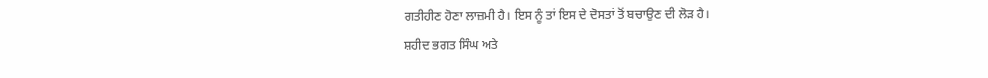ਗਤੀਹੀਣ ਹੋਣਾ ਲਾਜ਼ਮੀ ਹੈ। ਇਸ ਨੂੰ ਤਾਂ ਇਸ ਦੇ ਦੋਸਤਾਂ ਤੋਂ ਬਚਾਉਣ ਦੀ ਲੋੜ ਹੈ।
ਸ਼ਹੀਦ ਭਗਤ ਸਿੰਘ ਅਤੇ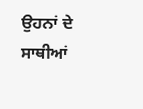ਉਹਨਾਂ ਦੇ ਸਾਥੀਆਂ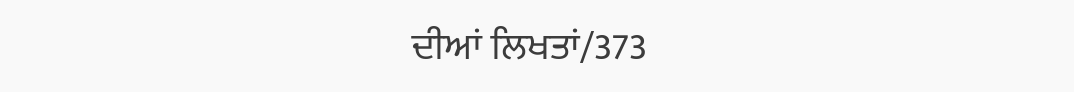ਦੀਆਂ ਲਿਖਤਾਂ/373